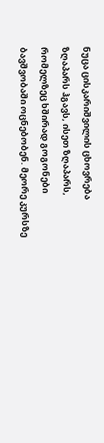ნუცა ცისკარიშვილის ცხოვრება ზღაპარს ჰგავს, ისეთ ზღაპარს, რომელზეც ხშირად გოგონები ბავშვობაში ოცნებობენ. მეორე კურსზე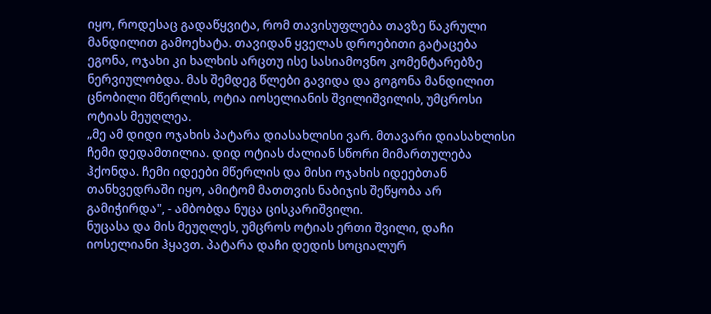იყო, როდესაც გადაწყვიტა, რომ თავისუფლება თავზე წაკრული მანდილით გამოეხატა. თავიდან ყველას დროებითი გატაცება ეგონა, ოჯახი კი ხალხის არცთუ ისე სასიამოვნო კომენტარებზე ნერვიულობდა. მას შემდეგ წლები გავიდა და გოგონა მანდილით ცნობილი მწერლის, ოტია იოსელიანის შვილიშვილის, უმცროსი ოტიას მეუღლეა.
„მე ამ დიდი ოჯახის პატარა დიასახლისი ვარ. მთავარი დიასახლისი ჩემი დედამთილია. დიდ ოტიას ძალიან სწორი მიმართულება ჰქონდა. ჩემი იდეები მწერლის და მისი ოჯახის იდეებთან თანხვედრაში იყო, ამიტომ მათთვის ნაბიჯის შეწყობა არ გამიჭირდა", - ამბობდა ნუცა ცისკარიშვილი.
ნუცასა და მის მეუღლეს, უმცროს ოტიას ერთი შვილი, დაჩი იოსელიანი ჰყავთ. პატარა დაჩი დედის სოციალურ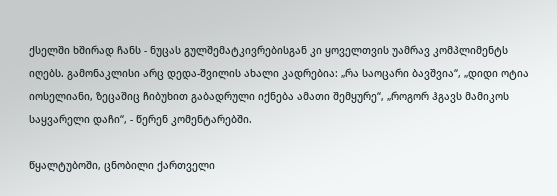ქსელში ხშირად ჩანს - ნუცას გულშემატკივრებისგან კი ყოველთვის უამრავ კომპლიმენტს იღებს. გამონაკლისი არც დედა-შვილის ახალი კადრებია: „რა საოცარი ბავშვია“, „დიდი ოტია იოსელიანი, ზეცაშიც ჩიბუხით გაბადრული იქნება ამათი შემყურე“, „როგორ ჰგავს მამიკოს საყვარელი დაჩი“, - წერენ კომენტარებში.

წყალტუბოში, ცნობილი ქართველი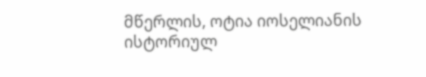მწერლის, ოტია იოსელიანის ისტორიულ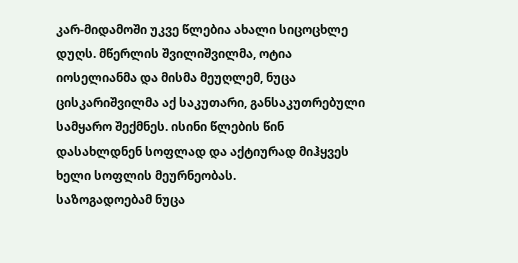კარ-მიდამოში უკვე წლებია ახალი სიცოცხლე დუღს. მწერლის შვილიშვილმა, ოტია იოსელიანმა და მისმა მეუღლემ, ნუცა ცისკარიშვილმა აქ საკუთარი, განსაკუთრებული სამყარო შექმნეს. ისინი წლების წინ დასახლდნენ სოფლად და აქტიურად მიჰყვეს ხელი სოფლის მეურნეობას.
საზოგადოებამ ნუცა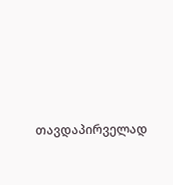თავდაპირველად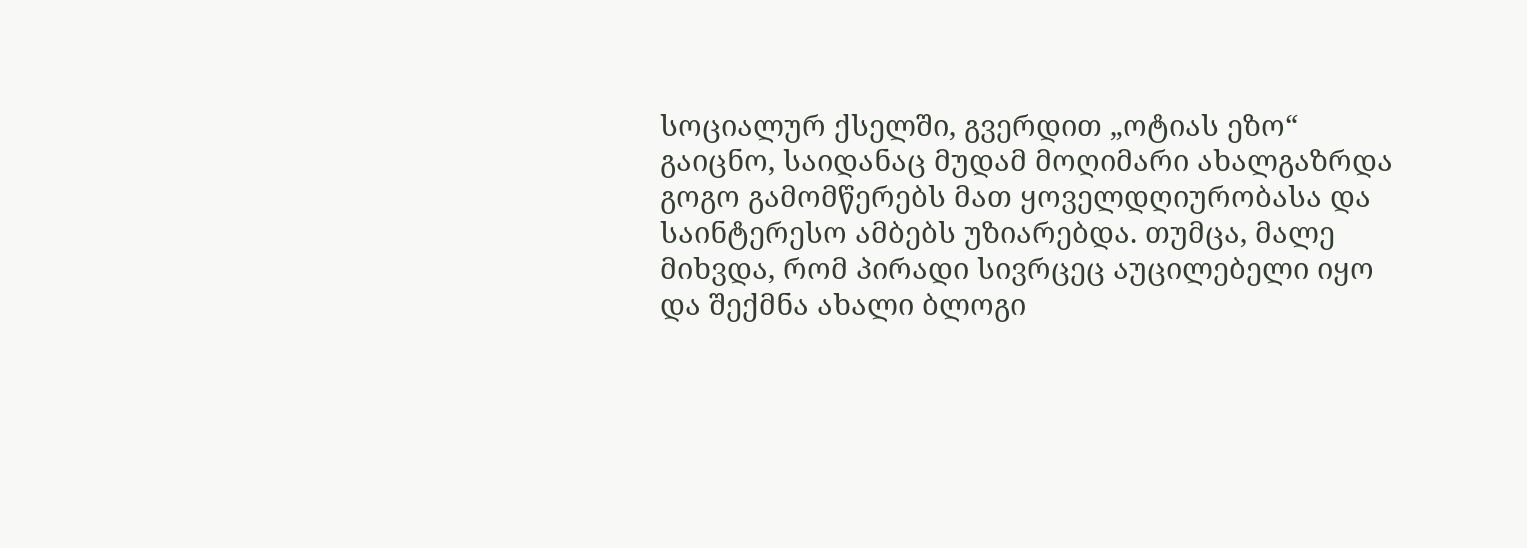სოციალურ ქსელში, გვერდით „ოტიას ეზო“ გაიცნო, საიდანაც მუდამ მოღიმარი ახალგაზრდა გოგო გამომწერებს მათ ყოველდღიურობასა და საინტერესო ამბებს უზიარებდა. თუმცა, მალე მიხვდა, რომ პირადი სივრცეც აუცილებელი იყო და შექმნა ახალი ბლოგი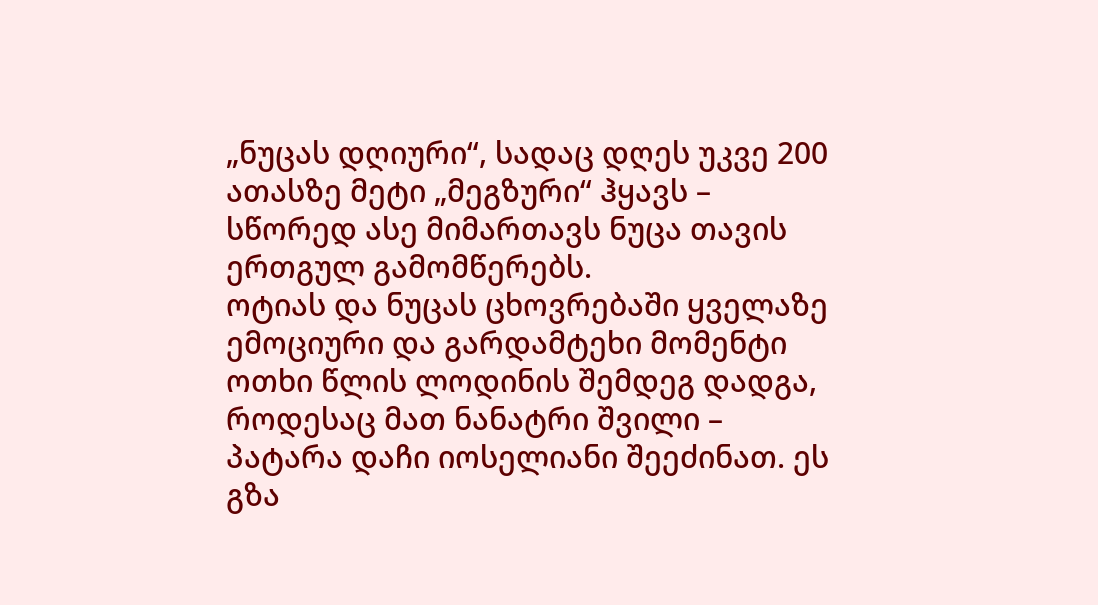„ნუცას დღიური“, სადაც დღეს უკვე 200 ათასზე მეტი „მეგზური“ ჰყავს – სწორედ ასე მიმართავს ნუცა თავის ერთგულ გამომწერებს.
ოტიას და ნუცას ცხოვრებაში ყველაზე ემოციური და გარდამტეხი მომენტი ოთხი წლის ლოდინის შემდეგ დადგა, როდესაც მათ ნანატრი შვილი – პატარა დაჩი იოსელიანი შეეძინათ. ეს გზა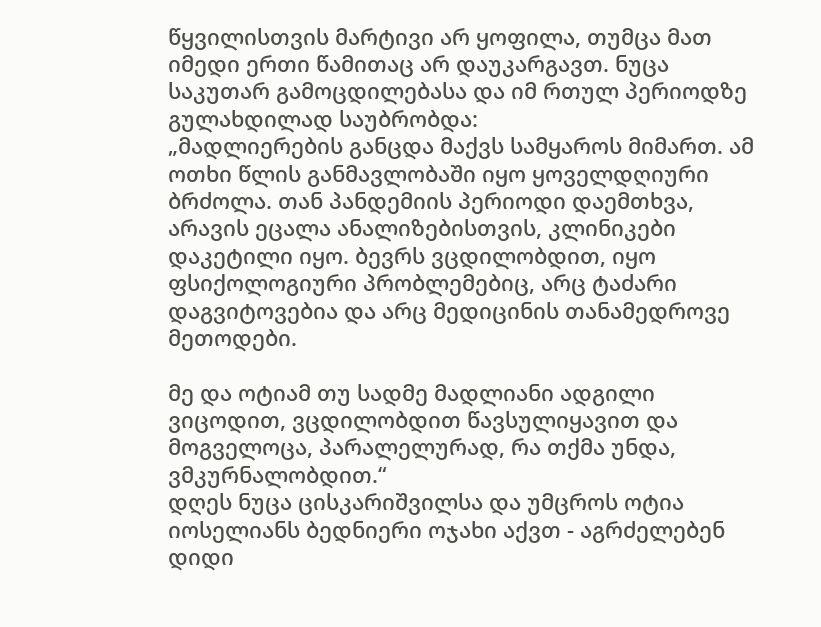წყვილისთვის მარტივი არ ყოფილა, თუმცა მათ იმედი ერთი წამითაც არ დაუკარგავთ. ნუცა საკუთარ გამოცდილებასა და იმ რთულ პერიოდზე გულახდილად საუბრობდა:
„მადლიერების განცდა მაქვს სამყაროს მიმართ. ამ ოთხი წლის განმავლობაში იყო ყოველდღიური ბრძოლა. თან პანდემიის პერიოდი დაემთხვა, არავის ეცალა ანალიზებისთვის, კლინიკები დაკეტილი იყო. ბევრს ვცდილობდით, იყო ფსიქოლოგიური პრობლემებიც, არც ტაძარი დაგვიტოვებია და არც მედიცინის თანამედროვე მეთოდები.

მე და ოტიამ თუ სადმე მადლიანი ადგილი ვიცოდით, ვცდილობდით წავსულიყავით და მოგველოცა, პარალელურად, რა თქმა უნდა, ვმკურნალობდით.“
დღეს ნუცა ცისკარიშვილსა და უმცროს ოტია იოსელიანს ბედნიერი ოჯახი აქვთ - აგრძელებენ დიდი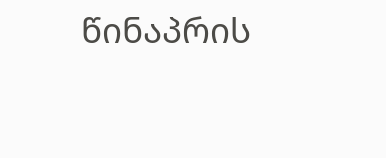წინაპრის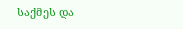საქმეს და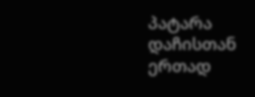პატარა დაჩისთან ერთად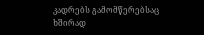კადრებს გამომწერებსაც ხშირად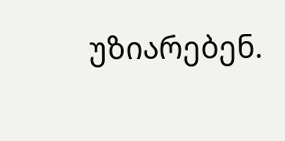უზიარებენ.